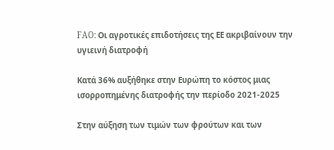FAO: Οι αγροτικές επιδοτήσεις της ΕΕ ακριβαίνουν την υγιεινή διατροφή

Κατά 36% αυξήθηκε στην Ευρώπη το κόστος μιας ισορροπημένης διατροφής την περίοδο 2021-2025

Στην αύξηση των τιμών των φρούτων και των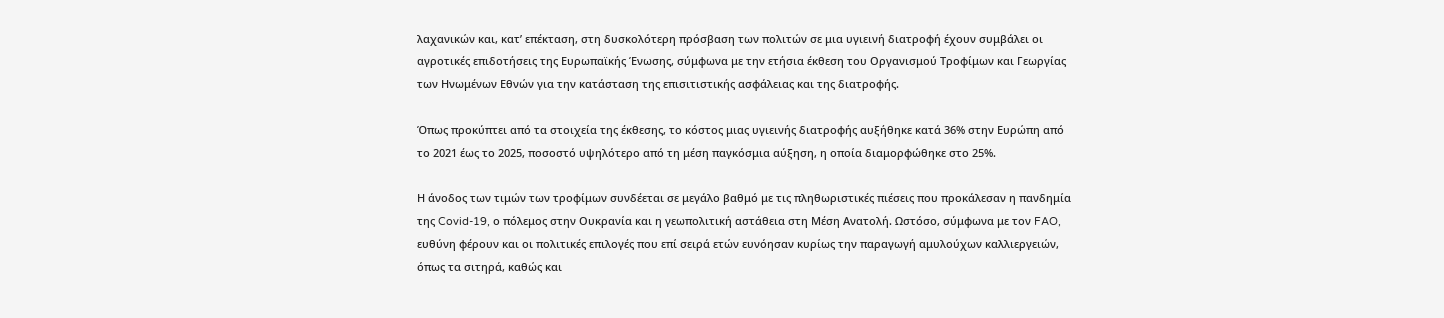λαχανικών και, κατ’ επέκταση, στη δυσκολότερη πρόσβαση των πολιτών σε μια υγιεινή διατροφή έχουν συμβάλει οι αγροτικές επιδοτήσεις της Ευρωπαϊκής Ένωσης, σύμφωνα με την ετήσια έκθεση του Οργανισμού Τροφίμων και Γεωργίας των Ηνωμένων Εθνών για την κατάσταση της επισιτιστικής ασφάλειας και της διατροφής.

Όπως προκύπτει από τα στοιχεία της έκθεσης, το κόστος μιας υγιεινής διατροφής αυξήθηκε κατά 36% στην Ευρώπη από το 2021 έως το 2025, ποσοστό υψηλότερο από τη μέση παγκόσμια αύξηση, η οποία διαμορφώθηκε στο 25%.

Η άνοδος των τιμών των τροφίμων συνδέεται σε μεγάλο βαθμό με τις πληθωριστικές πιέσεις που προκάλεσαν η πανδημία της Covid-19, ο πόλεμος στην Ουκρανία και η γεωπολιτική αστάθεια στη Μέση Ανατολή. Ωστόσο, σύμφωνα με τον FAO, ευθύνη φέρουν και οι πολιτικές επιλογές που επί σειρά ετών ευνόησαν κυρίως την παραγωγή αμυλούχων καλλιεργειών, όπως τα σιτηρά, καθώς και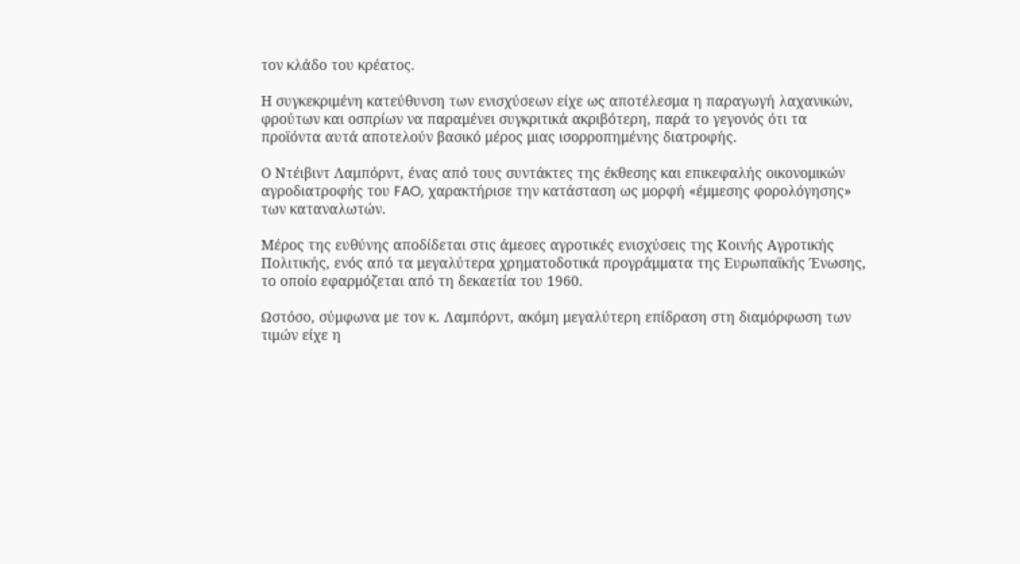τον κλάδο του κρέατος.

Η συγκεκριμένη κατεύθυνση των ενισχύσεων είχε ως αποτέλεσμα η παραγωγή λαχανικών, φρούτων και οσπρίων να παραμένει συγκριτικά ακριβότερη, παρά το γεγονός ότι τα προϊόντα αυτά αποτελούν βασικό μέρος μιας ισορροπημένης διατροφής.

Ο Ντέιβιντ Λαμπόρντ, ένας από τους συντάκτες της έκθεσης και επικεφαλής οικονομικών αγροδιατροφής του FAO, χαρακτήρισε την κατάσταση ως μορφή «έμμεσης φορολόγησης» των καταναλωτών.

Μέρος της ευθύνης αποδίδεται στις άμεσες αγροτικές ενισχύσεις της Κοινής Αγροτικής Πολιτικής, ενός από τα μεγαλύτερα χρηματοδοτικά προγράμματα της Ευρωπαϊκής Ένωσης, το οποίο εφαρμόζεται από τη δεκαετία του 1960.

Ωστόσο, σύμφωνα με τον κ. Λαμπόρντ, ακόμη μεγαλύτερη επίδραση στη διαμόρφωση των τιμών είχε η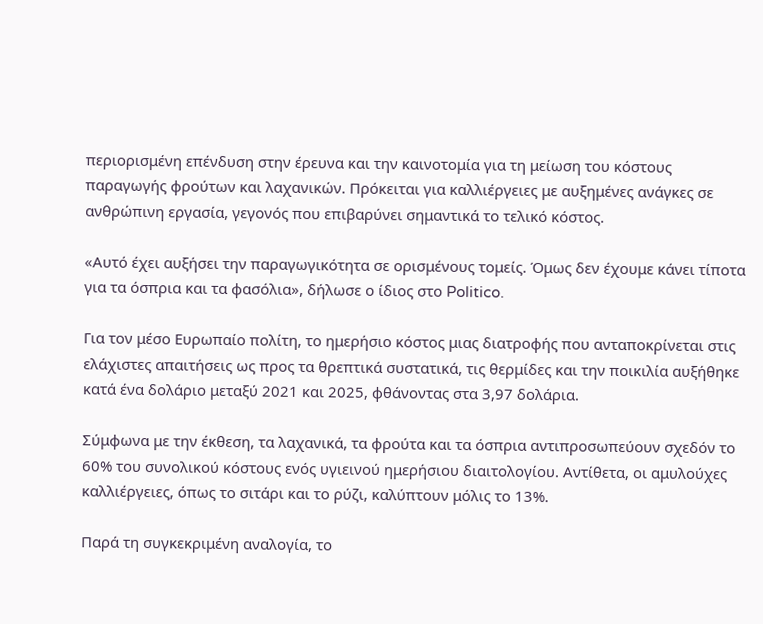περιορισμένη επένδυση στην έρευνα και την καινοτομία για τη μείωση του κόστους παραγωγής φρούτων και λαχανικών. Πρόκειται για καλλιέργειες με αυξημένες ανάγκες σε ανθρώπινη εργασία, γεγονός που επιβαρύνει σημαντικά το τελικό κόστος.

«Αυτό έχει αυξήσει την παραγωγικότητα σε ορισμένους τομείς. Όμως δεν έχουμε κάνει τίποτα για τα όσπρια και τα φασόλια», δήλωσε ο ίδιος στο Politico.

Για τον μέσο Ευρωπαίο πολίτη, το ημερήσιο κόστος μιας διατροφής που ανταποκρίνεται στις ελάχιστες απαιτήσεις ως προς τα θρεπτικά συστατικά, τις θερμίδες και την ποικιλία αυξήθηκε κατά ένα δολάριο μεταξύ 2021 και 2025, φθάνοντας στα 3,97 δολάρια.

Σύμφωνα με την έκθεση, τα λαχανικά, τα φρούτα και τα όσπρια αντιπροσωπεύουν σχεδόν το 60% του συνολικού κόστους ενός υγιεινού ημερήσιου διαιτολογίου. Αντίθετα, οι αμυλούχες καλλιέργειες, όπως το σιτάρι και το ρύζι, καλύπτουν μόλις το 13%.

Παρά τη συγκεκριμένη αναλογία, το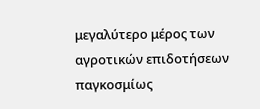μεγαλύτερο μέρος των αγροτικών επιδοτήσεων παγκοσμίως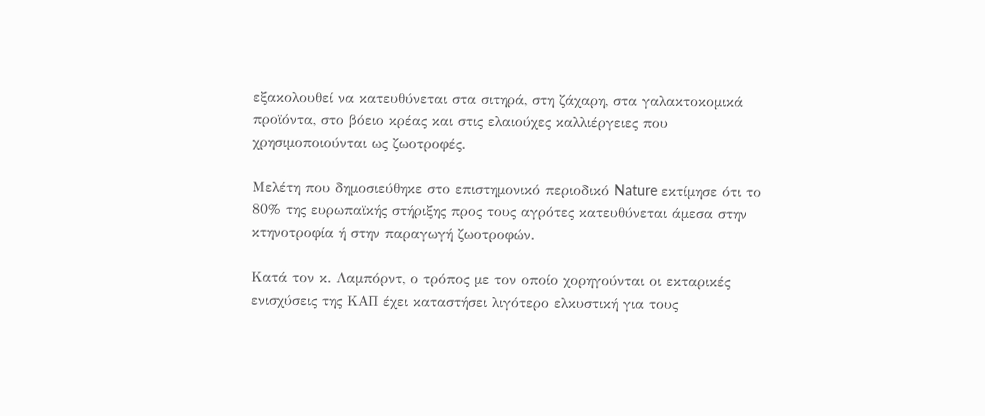εξακολουθεί να κατευθύνεται στα σιτηρά, στη ζάχαρη, στα γαλακτοκομικά προϊόντα, στο βόειο κρέας και στις ελαιούχες καλλιέργειες που χρησιμοποιούνται ως ζωοτροφές.

Μελέτη που δημοσιεύθηκε στο επιστημονικό περιοδικό Nature εκτίμησε ότι το 80% της ευρωπαϊκής στήριξης προς τους αγρότες κατευθύνεται άμεσα στην κτηνοτροφία ή στην παραγωγή ζωοτροφών.

Κατά τον κ. Λαμπόρντ, ο τρόπος με τον οποίο χορηγούνται οι εκταρικές ενισχύσεις της ΚΑΠ έχει καταστήσει λιγότερο ελκυστική για τους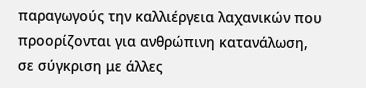παραγωγούς την καλλιέργεια λαχανικών που προορίζονται για ανθρώπινη κατανάλωση, σε σύγκριση με άλλες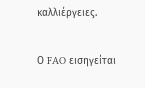καλλιέργειες.

Ο FAO εισηγείται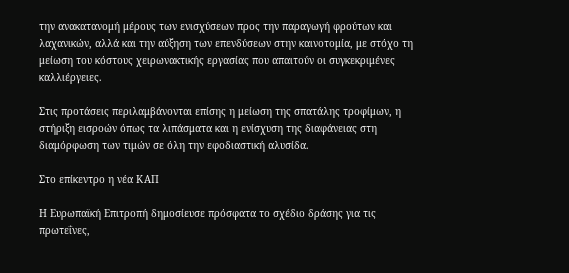την ανακατανομή μέρους των ενισχύσεων προς την παραγωγή φρούτων και λαχανικών, αλλά και την αύξηση των επενδύσεων στην καινοτομία, με στόχο τη μείωση του κόστους χειρωνακτικής εργασίας που απαιτούν οι συγκεκριμένες καλλιέργειες.

Στις προτάσεις περιλαμβάνονται επίσης η μείωση της σπατάλης τροφίμων, η στήριξη εισροών όπως τα λιπάσματα και η ενίσχυση της διαφάνειας στη διαμόρφωση των τιμών σε όλη την εφοδιαστική αλυσίδα.

Στο επίκεντρο η νέα ΚΑΠ

Η Ευρωπαϊκή Επιτροπή δημοσίευσε πρόσφατα το σχέδιο δράσης για τις πρωτεΐνες,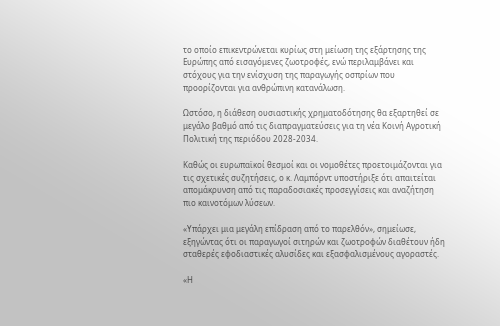το οποίο επικεντρώνεται κυρίως στη μείωση της εξάρτησης της Ευρώπης από εισαγόμενες ζωοτροφές, ενώ περιλαμβάνει και στόχους για την ενίσχυση της παραγωγής οσπρίων που προορίζονται για ανθρώπινη κατανάλωση.

Ωστόσο, η διάθεση ουσιαστικής χρηματοδότησης θα εξαρτηθεί σε μεγάλο βαθμό από τις διαπραγματεύσεις για τη νέα Κοινή Αγροτική Πολιτική της περιόδου 2028-2034.

Καθώς οι ευρωπαϊκοί θεσμοί και οι νομοθέτες προετοιμάζονται για τις σχετικές συζητήσεις, ο κ. Λαμπόρντ υποστήριξε ότι απαιτείται απομάκρυνση από τις παραδοσιακές προσεγγίσεις και αναζήτηση πιο καινοτόμων λύσεων.

«Υπάρχει μια μεγάλη επίδραση από το παρελθόν», σημείωσε, εξηγώντας ότι οι παραγωγοί σιτηρών και ζωοτροφών διαθέτουν ήδη σταθερές εφοδιαστικές αλυσίδες και εξασφαλισμένους αγοραστές.

«Η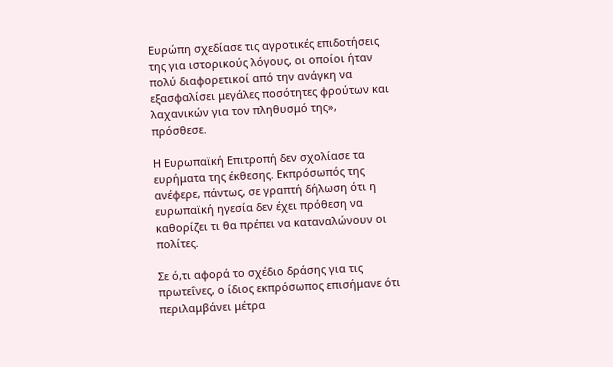Ευρώπη σχεδίασε τις αγροτικές επιδοτήσεις της για ιστορικούς λόγους, οι οποίοι ήταν πολύ διαφορετικοί από την ανάγκη να εξασφαλίσει μεγάλες ποσότητες φρούτων και λαχανικών για τον πληθυσμό της», πρόσθεσε.

Η Ευρωπαϊκή Επιτροπή δεν σχολίασε τα ευρήματα της έκθεσης. Εκπρόσωπός της ανέφερε, πάντως, σε γραπτή δήλωση ότι η ευρωπαϊκή ηγεσία δεν έχει πρόθεση να καθορίζει τι θα πρέπει να καταναλώνουν οι πολίτες.

Σε ό,τι αφορά το σχέδιο δράσης για τις πρωτεΐνες, ο ίδιος εκπρόσωπος επισήμανε ότι περιλαμβάνει μέτρα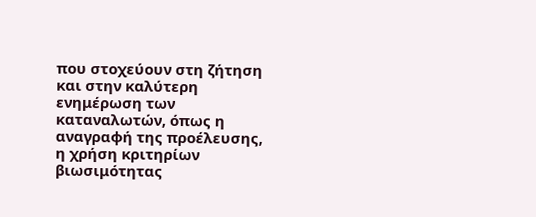που στοχεύουν στη ζήτηση και στην καλύτερη ενημέρωση των καταναλωτών, όπως η αναγραφή της προέλευσης, η χρήση κριτηρίων βιωσιμότητας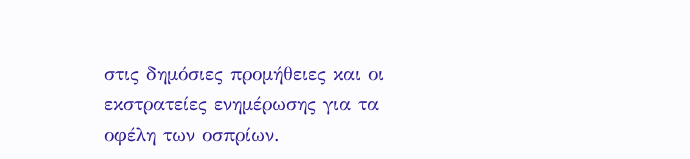στις δημόσιες προμήθειες και οι εκστρατείες ενημέρωσης για τα οφέλη των οσπρίων.